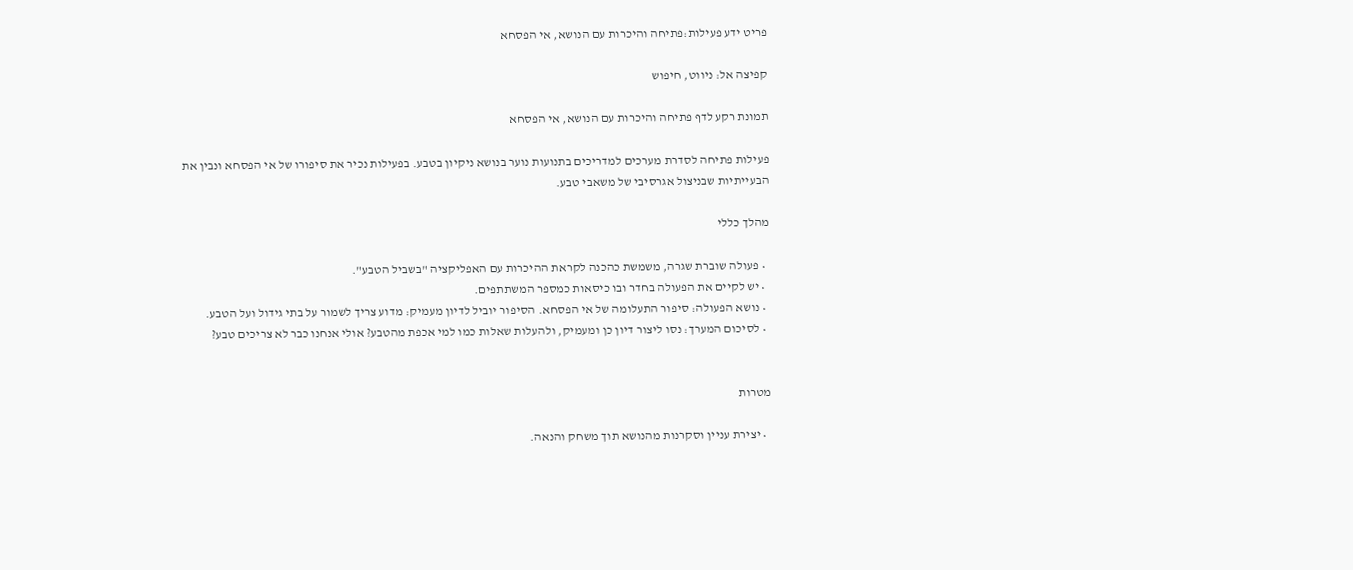פריט ידע פעילות:פתיחה והיכרות עם הנושא, אי הפסחא

קפיצה אל: ניווט, חיפוש

תמונת רקע לדף פתיחה והיכרות עם הנושא, אי הפסחא

פעילות פתיחה לסדרת מערכים למדריכים בתנועות נוער בנושא ניקיון בטבע. בפעילות נכיר את סיפורו של אי הפסחא ונבין את הבעייתיות שבניצול אגרסיבי של משאבי טבע.

מהלך כללי

  • פעולה שוברת שגרה, משמשת כהכנה לקראת ההיכרות עם האפליקציה "בשביל הטבע".
  • יש לקיים את הפעולה בחדר ובו כיסאות כמספר המשתתפים.
  • נושא הפעולה: סיפור התעלומה של אי הפסחא. הסיפור יוביל לדיון מעמיק: מדוע צריך לשמור על בתי גידול ועל הטבע.
  • לסיכום המערך: נסו ליצור דיון כן ומעמיק, ולהעלות שאלות כמו למי אכפת מהטבע? אולי אנחנו כבר לא צריכים טבע?


מטרות

  • יצירת עניין וסקרנות מהנושא תוך משחק והנאה.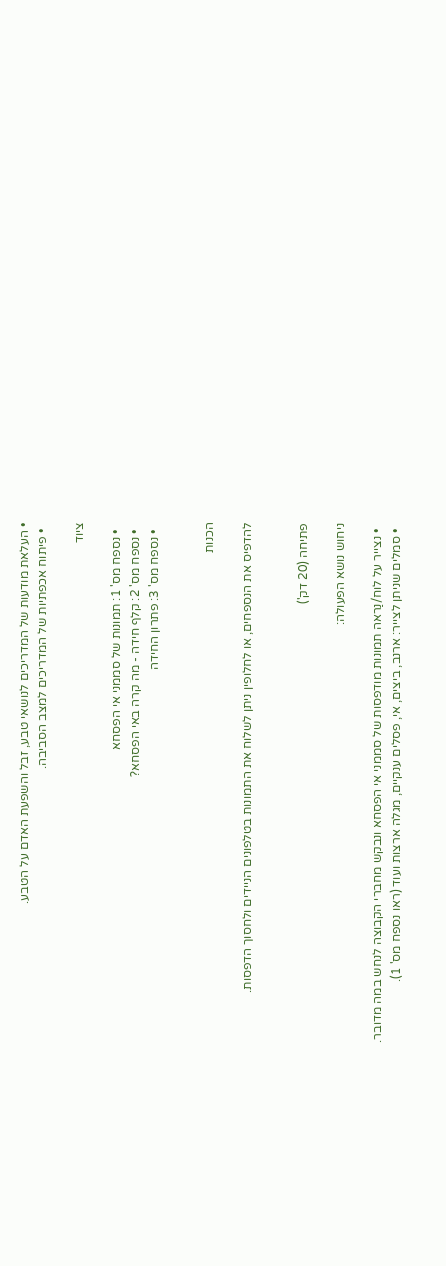• העלאת מודעות של המדריכים לנושאי טבע, זבל והשפעת האדם על הטבע.
  • פיתוח אכפתיות של המדריכים למצב הסביבה.

ציוד

  • נספח מס' 1: תמונות של סממני אי הפסחא
  • נספח מס' 2: קלף חידה - מה קרה באי הפסחא?
  • נספח מס' 3: פתרון החידה


הכנות

להדפיס את הנספחים, או לחלופין ניתן לשלוח את התמונות בטלפונים הניידים ולחסוך הדפסות.


פתיחה (20 דק')

ניחוש נושא הפעולה:

  • נצייר על לוח/נַראה תמונות מודפסות של סממני אי הפסחא ונבקש מחברי הקבוצה לנחש במה מדובר.
  • סמלים שניתן לצייר: ארנב, ביצים, אי, פסלים ענקיים, מגלה ארצות ועוד (ראו נספח מס' 1).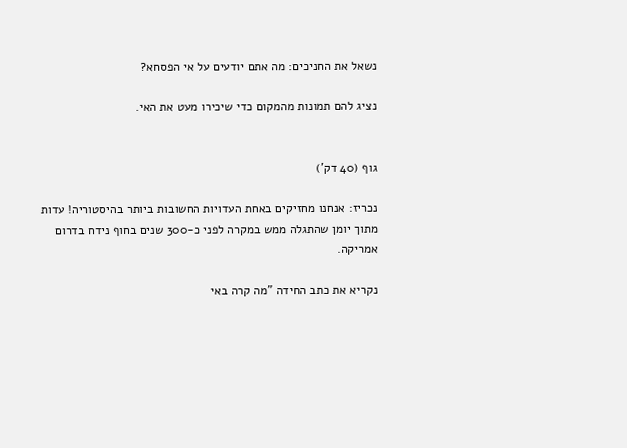נשאל את החניכים: מה אתם יודעים על אי הפסחא?

נציג להם תמונות מהמקום כדי שיכירו מעט את האי.


גוף (40 דק')

נכריז: אנחנו מחזיקים באחת העדויות החשובות ביותר בהיסטוריה! עדות מתוך יומן שהתגלה ממש במקרה לפני כ-300 שנים בחוף נידח בדרום אמריקה.

נקריא את כתב החידה "מה קרה באי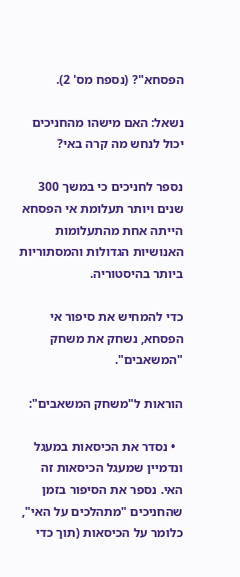הפסחא"? (נספח מס' 2).

נשאל: האם מישהו מהחניכים יכול לנחש מה קרה באי?

נספר לחניכים כי במשך 300 שנים ויותר תעלומת אי הפסחא הייתה אחת מהתעלומות האנושיות הגדולות והמסתוריות ביותר בהיסטוריה.

כדי להמחיש את סיפור אי הפסחא, נשחק את משחק "המשאבים".

הוראות ל"משחק המשאבים":

  • נסדר את הכיסאות במעגל ונדמיין שמעגל הכיסאות זה האי. נספר את הסיפור בזמן שהחניכים "מתהלכים על האי", כלומר על הכיסאות (תוך כדי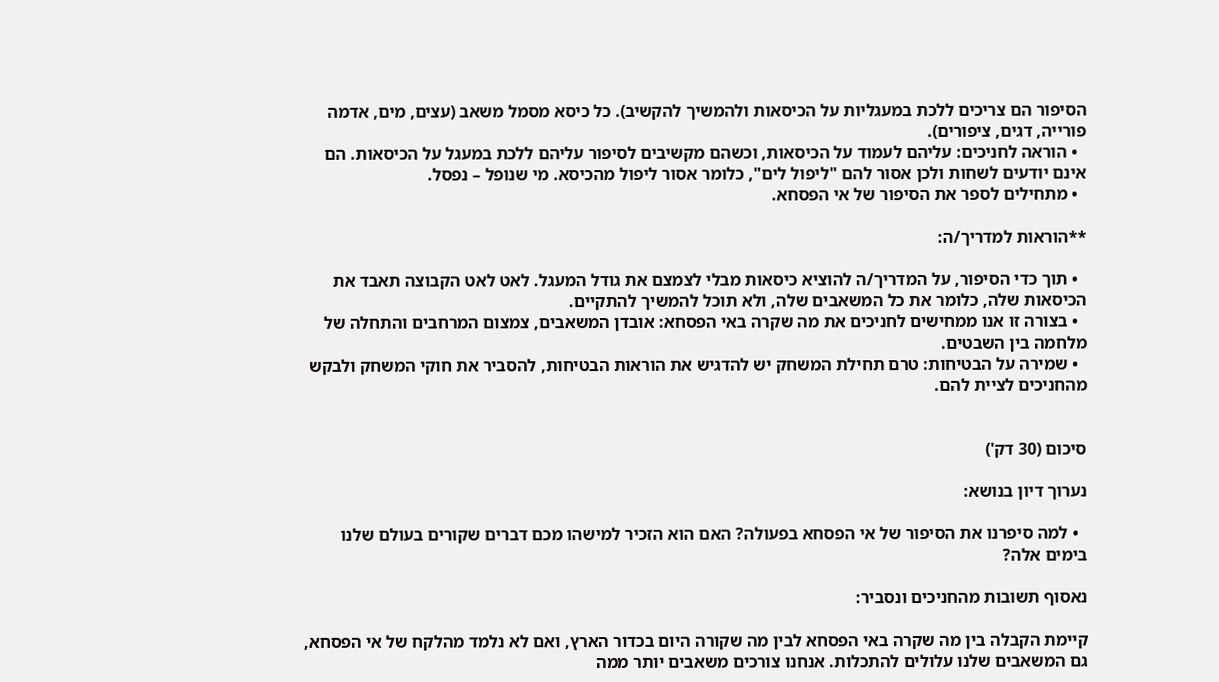הסיפור הם צריכים ללכת במעגליות על הכיסאות ולהמשיך להקשיב). כל כיסא מסמל משאב (עצים, מים, אדמה פורייה, דגים, ציפורים).
  • הוראה לחניכים: עליהם לעמוד על הכיסאות, וכשהם מקשיבים לסיפור עליהם ללכת במעגל על הכיסאות. הם אינם יודעים לשחות ולכן אסור להם "ליפול לים", כלומר אסור ליפול מהכיסא. מי שנופל – נפסל.
  • מתחילים לספר את הסיפור של אי הפסחא.

**הוראות למדריך/ה:

  • תוך כדי הסיפור, על המדריך/ה להוציא כיסאות מבלי לצמצם את גודל המעגל. לאט לאט הקבוצה תאבד את הכיסאות שלה, כלומר את כל המשאבים שלה, ולא תוכל להמשיך להתקיים.
  • בצורה זו אנו ממחישים לחניכים את מה שקרה באי הפסחא: אובדן המשאבים, צמצום המרחבים והתחלה של מלחמה בין השבטים.
  • שמירה על הבטיחות: טרם תחילת המשחק יש להדגיש את הוראות הבטיחות, להסביר את חוקי המשחק ולבקש מהחניכים לציית להם.


סיכום (30 דק')

נערוך דיון בנושא:

  • למה סיפרנו את הסיפור של אי הפסחא בפעולה? האם הוא הזכיר למישהו מכם דברים שקורים בעולם שלנו בימים אלה?

נאסוף תשובות מהחניכים ונסביר:

קיימת הקבלה בין מה שקרה באי הפסחא לבין מה שקורה היום בכדור הארץ, ואם לא נלמד מהלקח של אי הפסחא, גם המשאבים שלנו עלולים להתכלות. אנחנו צורכים משאבים יותר ממה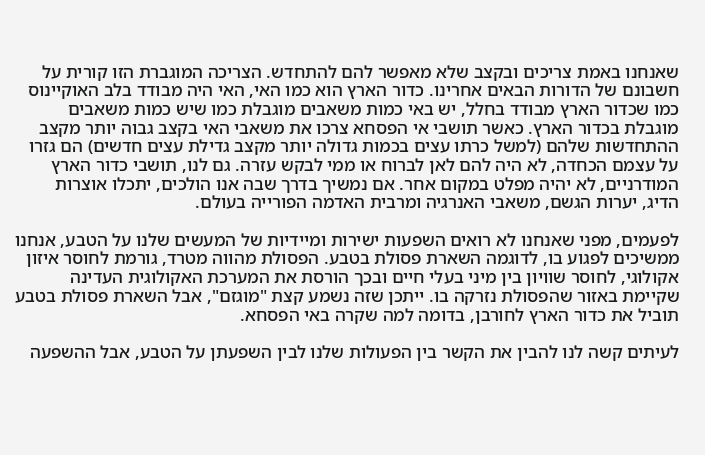שאנחנו באמת צריכים ובקצב שלא מאפשר להם להתחדש. הצריכה המוגברת הזו קורית על חשבונם של הדורות הבאים אחרינו. כדור הארץ הוא כמו האי, האי היה מבודד בלב האוקיינוס כמו שכדור הארץ מבודד בחלל, יש באי כמות משאבים מוגבלת כמו שיש כמות משאבים מוגבלת בכדור הארץ. כאשר תושבי אי הפסחא צרכו את משאבי האי בקצב גבוה יותר מקצב ההתחדשות שלהם (למשל כרתו עצים בכמות גדולה יותר מקצב גדילת עצים חדשים) הם גזרו על עצמם הכחדה, לא היה להם לאן לברוח או ממי לבקש עזרה. גם לנו, תושבי כדור הארץ המודרניים, לא יהיה מפלט במקום אחר. אם נמשיך בדרך שבה אנו הולכים, יתכלו אוצרות הדיג, יערות הגשם, משאבי האנרגיה ומרבית האדמה הפורייה בעולם.

לפעמים, מפני שאנחנו לא רואים השפעות ישירות ומיידיות של המעשים שלנו על הטבע, אנחנו ממשיכים לפגוע בו, לדוגמה השארת פסולת בטבע. הפסולת מהווה מטרד, גורמת לחוסר איזון אקולוגי, לחוסר שוויון בין מיני בעלי חיים ובכך הורסת את המערכת האקולוגית העדינה שקיימת באזור שהפסולת נזרקה בו. ייתכן שזה נשמע קצת "מוגזם", אבל השארת פסולת בטבע תוביל את כדור הארץ לחורבן, בדומה למה שקרה באי הפסחא.

לעיתים קשה לנו להבין את הקשר בין הפעולות שלנו לבין השפעתן על הטבע, אבל ההשפעה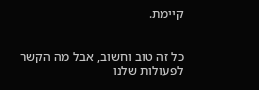קיימת.


כל זה טוב וחשוב, אבל מה הקשר לפעולות שלנו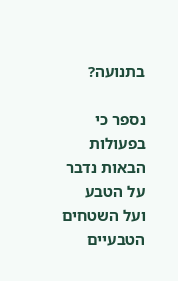בתנועה?

נספר כי בפעולות הבאות נדבר על הטבע ועל השטחים הטבעיים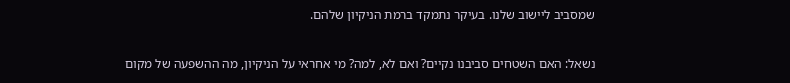שמסביב ליישוב שלנו. בעיקר נתמקד ברמת הניקיון שלהם.

נשאל: האם השטחים סביבנו נקיים? ואם לא, למה? מי אחראי על הניקיון, מה ההשפעה של מקום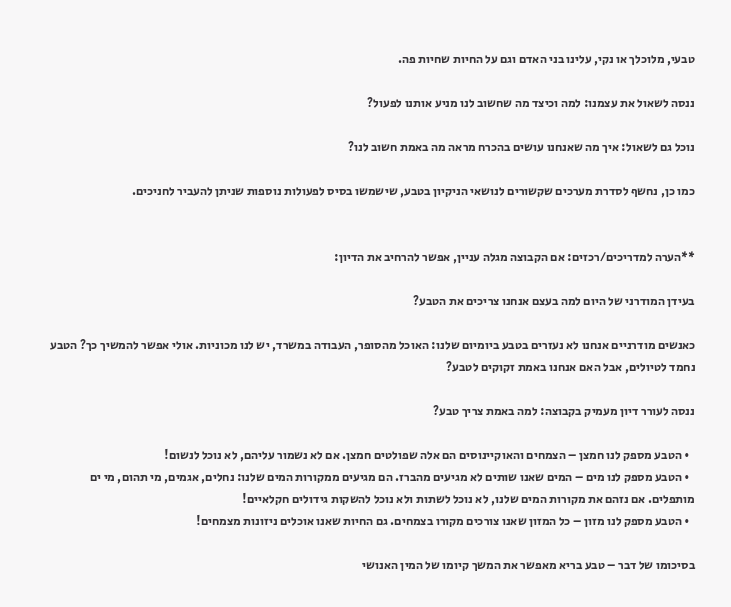טבעי, מלוכלך או נקי, עלינו בני האדם וגם על החיות שחיות פה.

ננסה לשאול את עצמנו: למה וכיצד מה שחשוב לנו מניע אותנו לפעול?

נוכל גם לשאול: איך מה שאנחנו עושים בהכרח מראה מה באמת חשוב לנו?

כמו כן, נחשף לסדרת מערכים שקשורים לנושאי הניקיון בטבע, שישמשו בסיס לפעולות נוספות שניתן להעביר לחניכים.


**הערה למדריכים/רכזים: אם הקבוצה מגלה עניין, אפשר להרחיב את הדיון:

בעידן המודרני של היום למה בעצם אנחנו צריכים את הטבע?

כאנשים מודרניים אנחנו לא נעזרים בטבע ביומיום שלנו: האוכל מהסופר, העבודה במשרד, יש לנו מכוניות. אולי אפשר להמשיך כך? הטבע נחמד לטיולים, אבל האם אנחנו באמת זקוקים לטבע?

ננסה לעורר דיון מעמיק בקבוצה: למה באמת צריך טבע?

  • הטבע מספק לנו חמצן – הצמחים והאוקיינוסים הם אלה שפולטים חמצן. אם לא נשמור עליהם, לא נוכל לנשום!
  • הטבע מספק לנו מים – המים שאנו שותים לא מגיעים מהברז. הם מגיעים ממקורות המים שלנו: נחלים, אגמים, מי תהום, מי ים מותפלים. אם נזהם את מקורות המים שלנו, לא נוכל לשתות ולא נוכל להשקות גידולים חקלאיים!
  • הטבע מספק לנו מזון – כל המזון שאנו צורכים מקורו בצמחים. גם החיות שאנו אוכלים ניזונות מצמחים!

בסיכומו של דבר – טבע בריא מאפשר את המשך קיומו של המין האנושי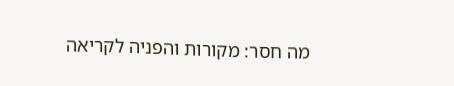מה חסר: מקורות והפניה לקריאה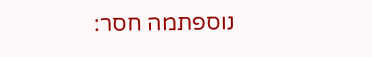נוספתמה חסר: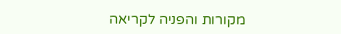מקורות והפניה לקריאה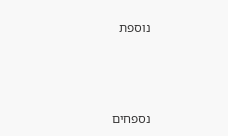נוספת



נספחים